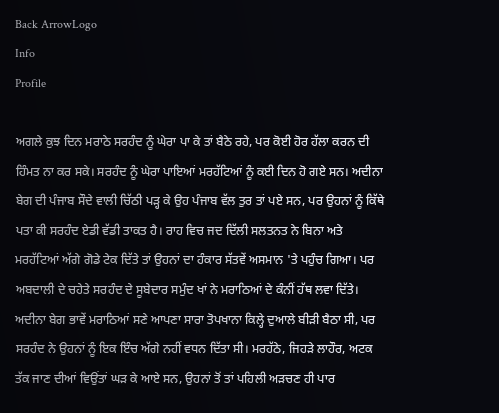Back ArrowLogo
Info
Profile

ਅਗਲੇ ਕੁਝ ਦਿਨ ਮਰਾਠੇ ਸਰਹੰਦ ਨੂੰ ਘੇਰਾ ਪਾ ਕੇ ਤਾਂ ਬੈਠੇ ਰਹੇ, ਪਰ ਕੋਈ ਹੋਰ ਹੱਲਾ ਕਰਨ ਦੀ ਹਿੰਮਤ ਨਾ ਕਰ ਸਕੇ। ਸਰਹੰਦ ਨੂੰ ਘੇਰਾ ਪਾਇਆਂ ਮਰਹੱਟਿਆਂ ਨੂੰ ਕਈ ਦਿਨ ਹੋ ਗਏ ਸਨ। ਅਦੀਨਾ ਬੇਗ ਦੀ ਪੰਜਾਬ ਸੌਦੇ ਵਾਲੀ ਚਿੱਠੀ ਪੜ੍ਹ ਕੇ ਉਹ ਪੰਜਾਬ ਵੱਲ ਤੁਰ ਤਾਂ ਪਏ ਸਨ, ਪਰ ਉਹਨਾਂ ਨੂੰ ਕਿੱਥੇ ਪਤਾ ਕੀ ਸਰਹੰਦ ਏਡੀ ਵੱਡੀ ਤਾਕਤ ਹੈ। ਰਾਹ ਵਿਚ ਜਦ ਦਿੱਲੀ ਸਲਤਨਤ ਨੇ ਬਿਨਾ ਅਤੇ ਮਰਹੱਟਿਆਂ ਅੱਗੇ ਗੋਡੇ ਟੇਕ ਦਿੱਤੇ ਤਾਂ ਉਹਨਾਂ ਦਾ ਹੰਕਾਰ ਸੱਤਵੇਂ ਅਸਮਾਨ 'ਤੇ ਪਹੁੰਚ ਗਿਆ। ਪਰ ਅਬਦਾਲੀ ਦੇ ਚਹੇਤੇ ਸਰਹੰਦ ਦੇ ਸੂਬੇਦਾਰ ਸਮੁੰਦ ਖਾਂ ਨੇ ਮਰਾਠਿਆਂ ਦੇ ਕੰਨੀਂ ਹੱਥ ਲਵਾ ਦਿੱਤੇ। ਅਦੀਨਾ ਬੇਗ ਭਾਵੇਂ ਮਰਾਠਿਆਂ ਸਣੇ ਆਪਣਾ ਸਾਰਾ ਤੋਪਖਾਨਾ ਕਿਲ੍ਹੇ ਦੁਆਲੇ ਬੀੜੀ ਬੈਠਾ ਸੀ, ਪਰ ਸਰਹੰਦ ਨੇ ਉਹਨਾਂ ਨੂੰ ਇਕ ਇੰਚ ਅੱਗੇ ਨਹੀਂ ਵਧਨ ਦਿੱਤਾ ਸੀ। ਮਰਹੱਠੇ, ਜਿਹੜੇ ਲਾਹੌਰ, ਅਟਕ ਤੱਕ ਜਾਣ ਦੀਆਂ ਵਿਉਂਤਾਂ ਘੜ ਕੇ ਆਏ ਸਨ, ਉਹਨਾਂ ਤੋਂ ਤਾਂ ਪਹਿਲੀ ਅੜਚਣ ਹੀ ਪਾਰ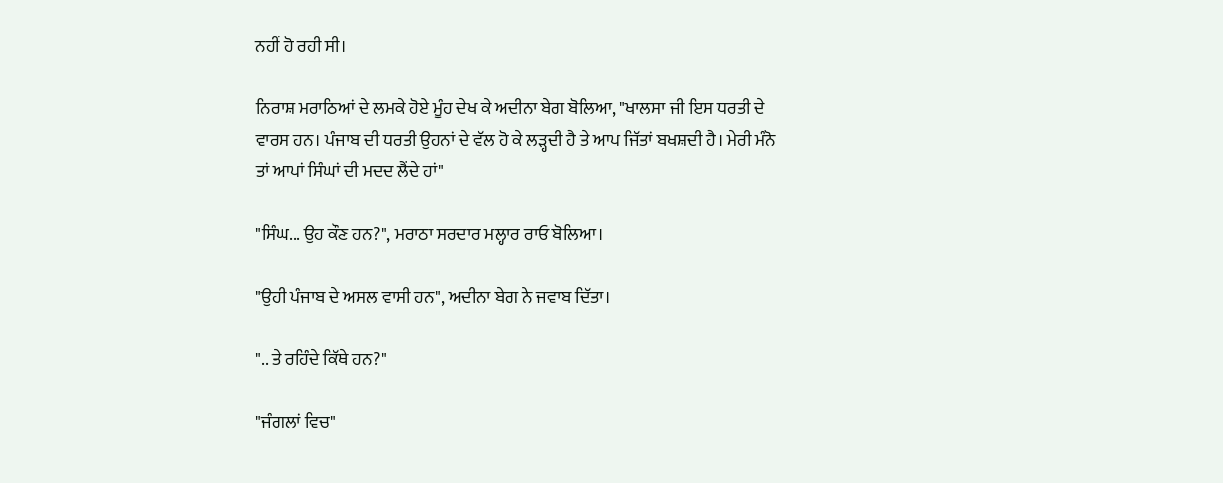ਨਹੀਂ ਹੋ ਰਹੀ ਸੀ।

ਨਿਰਾਸ਼ ਮਰਾਠਿਆਂ ਦੇ ਲਮਕੇ ਹੋਏ ਮੂੰਹ ਦੇਖ ਕੇ ਅਦੀਨਾ ਬੇਗ ਬੋਲਿਆ, "ਖਾਲਸਾ ਜੀ ਇਸ ਧਰਤੀ ਦੇ ਵਾਰਸ ਹਨ। ਪੰਜਾਬ ਦੀ ਧਰਤੀ ਉਹਨਾਂ ਦੇ ਵੱਲ ਹੋ ਕੇ ਲੜ੍ਹਦੀ ਹੈ ਤੇ ਆਪ ਜਿੱਤਾਂ ਬਖਸ਼ਦੀ ਹੈ। ਮੇਰੀ ਮੰਨੋ ਤਾਂ ਆਪਾਂ ਸਿੰਘਾਂ ਦੀ ਮਦਦ ਲੈਂਦੇ ਹਾਂ"

"ਸਿੰਘ... ਉਹ ਕੌਣ ਹਨ?", ਮਰਾਠਾ ਸਰਦਾਰ ਮਲ੍ਹਾਰ ਰਾਓ ਬੋਲਿਆ।

"ਉਹੀ ਪੰਜਾਬ ਦੇ ਅਸਲ ਵਾਸੀ ਹਨ", ਅਦੀਨਾ ਬੇਗ ਨੇ ਜਵਾਬ ਦਿੱਤਾ।

".. ਤੇ ਰਹਿੰਦੇ ਕਿੱਥੇ ਹਨ?"

"ਜੰਗਲਾਂ ਵਿਚ"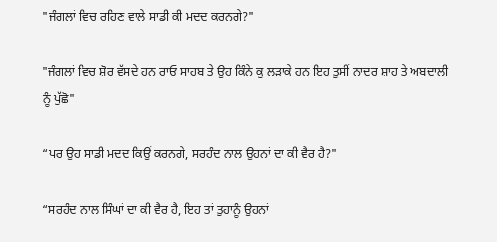"ਜੰਗਲਾਂ ਵਿਚ ਰਹਿਣ ਵਾਲੇ ਸਾਡੀ ਕੀ ਮਦਦ ਕਰਨਗੇ?"

"ਜੰਗਲਾਂ ਵਿਚ ਸ਼ੋਰ ਵੱਸਦੇ ਹਨ ਰਾਓ ਸਾਹਬ ਤੇ ਉਹ ਕਿੰਨੇ ਕੁ ਲੜਾਕੇ ਹਨ ਇਹ ਤੁਸੀਂ ਨਾਦਰ ਸ਼ਾਹ ਤੇ ਅਬਦਾਲੀ ਨੂੰ ਪੁੱਛੋ"

“ਪਰ ਉਹ ਸਾਡੀ ਮਦਦ ਕਿਉਂ ਕਰਨਗੇ, ਸਰਹੰਦ ਨਾਲ ਉਹਨਾਂ ਦਾ ਕੀ ਵੈਰ ਹੈ?"

“ਸਰਹੰਦ ਨਾਲ ਸਿੰਘਾਂ ਦਾ ਕੀ ਵੈਰ ਹੈ, ਇਹ ਤਾਂ ਤੁਹਾਨੂੰ ਉਹਨਾਂ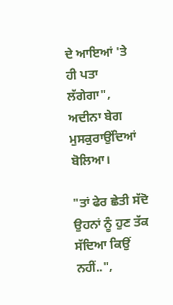ਦੇ ਆਇਆਂ 'ਤੇ ਹੀ ਪਤਾ ਲੱਗੇਗਾ", ਅਦੀਨਾ ਬੇਗ ਮੁਸਕੁਰਾਉਂਦਿਆਂ ਬੋਲਿਆ।

"ਤਾਂ ਫੇਰ ਛੇਤੀ ਸੱਦੋ ਉਹਨਾਂ ਨੂੰ ਹੁਣ ਤੱਕ ਸੱਦਿਆ ਕਿਉਂ ਨਹੀਂ..",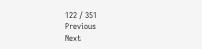122 / 351
Previous
Next